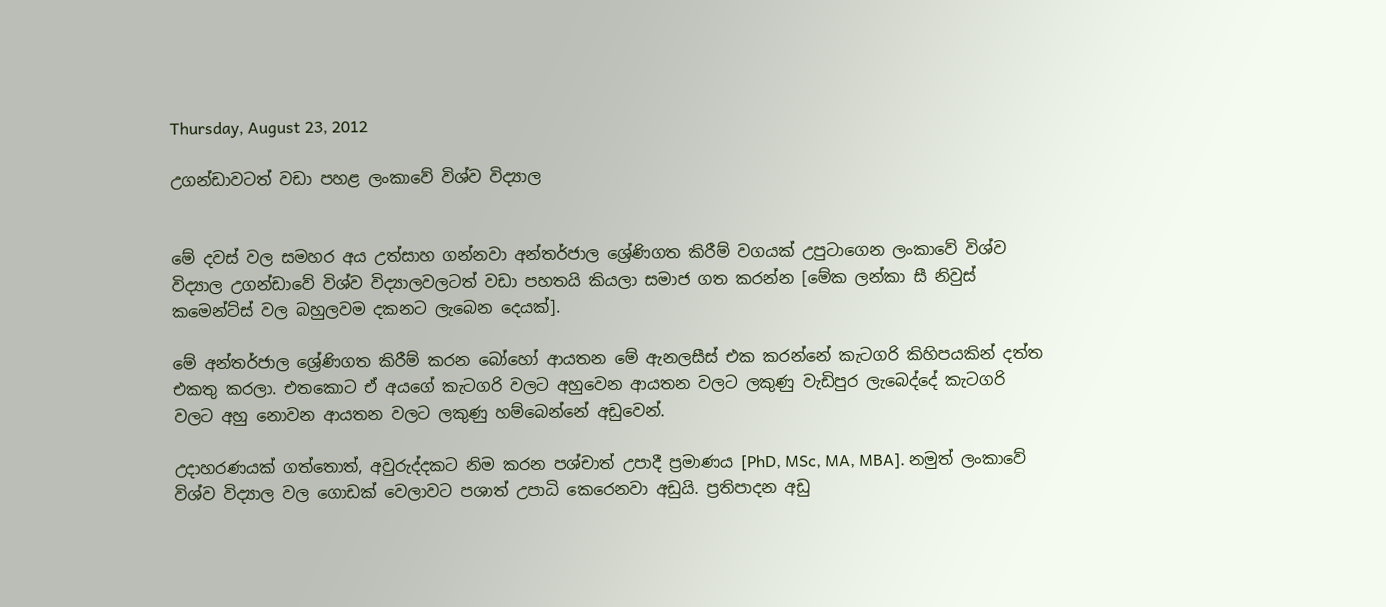Thursday, August 23, 2012

උගන්ඩාවටත් වඩා පහළ ලංකාවේ විශ්ව විද්‍යාල


මේ දවස් වල සමහර අය උත්සාහ ගන්නවා අන්තර්ජාල ශ්‍රේණිගත කිරීම් වගයක් උපුටාගෙන ලංකාවේ විශ්ව විද්‍යාල උගන්ඩාවේ විශ්ව විද්‍යාලවලටත් වඩා පහතයි කියලා සමාජ ගත කරන්න [මේක ලන්කා සී නිවුස් කමෙන්ට්ස් වල බහුලවම දකනට ලැබෙන දෙයක්].

මේ අන්තර්ජාල ශ්‍රේණිගත කිරීම් කරන බෝහෝ ආයතන මේ ඇනලසීස් එක කරන්නේ කැටගරි කිහිපයකින් දත්ත එකතු කරලා. එතකොට ඒ අයගේ කැටගරි වලට අහුවෙන ආයතන වලට ලකුණු වැඩිපුර ලැබෙද්දේ කැටගරි වලට අහු නොවන ආයතන වලට ලකුණු හම්බෙන්නේ අඩුවෙන්.

උදාහරණයක් ගත්තොත්, අවුරුද්දකට නිම කරන පශ්චාත් උපාදී ප්‍රමාණය [PhD, MSc, MA, MBA]. නමුත් ලංකාවේ විශ්ව විද්‍යාල වල ගොඩක් වෙලාවට පශාත් උපාධි කෙරෙනවා අඩුයි. ප්‍රතිපාදන අඩු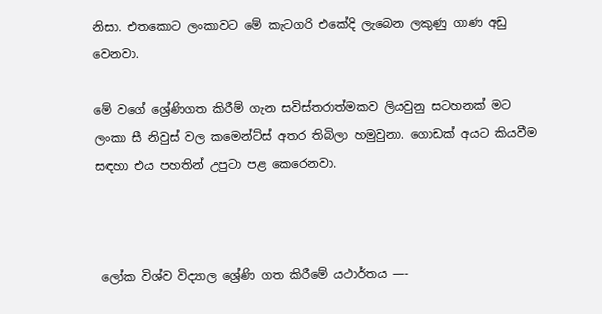නිසා. එතකොට ලංකාවට මේ කැටගරි එකේදි ලැබෙන ලකුණු ගාණ අඩු වෙනවා.

මේ වගේ ශ්‍රේණිගත කිරීම් ගැන සවිස්තරාත්මකව ලියවුනු සටහනක් මට ලංකා සී නිවුස් වල කමෙන්ට්ස් අතර තිබිලා හමුවුනා. ගොඩක් අයට කියවීම සඳහා එය පහතින් උපුටා පළ කෙරෙනවා.



 ලෝක විශ්ව විද්‍යාල ශ්‍රේණි ගත කිරීමේ යථාර්තය —-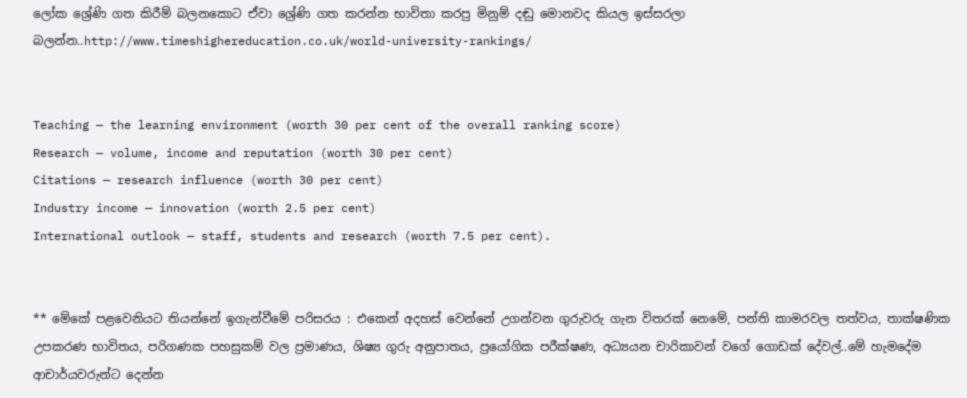ලෝක ශ්‍රේණි ගත කිරීම් බලනකොට ඒවා ශ්‍රේණි ගත කරන්න භාවිතා කරපු මිනුම් දඬු මොනවද කියල ඉස්සරලා බලන්න..http://www.timeshighereducation.co.uk/world-university-rankings/


Teaching — the learning environment (worth 30 per cent of the overall ranking score)
Research — volume, income and reputation (worth 30 per cent)
Citations — research influence (worth 30 per cent)
Industry income — innovation (worth 2.5 per cent)
International outlook — staff, students and research (worth 7.5 per cent).


** මේකේ පළවෙනියට තියන්නේ ඉගැන්වීමේ පරිසරය : එකෙන් අදහස් වෙන්නේ උගන්වන ගුරුවරු ගැන විතරක් නෙමේ, පන්ති කාමරවල තත්වය, තාක්ෂණික උපකරණ භාවිතය, පරිගණක පහසුකම් වල ප්‍රමාණය, ශිෂ්‍ය ගුරු අනුපාතය, ප්‍රයෝගික පරීක්ෂණ, අධ්‍යයන චාරිකාවන් වගේ ගොඩක් දේවල්..මේ හැමදේම ආචාර්යවරුන්ට දෙන්න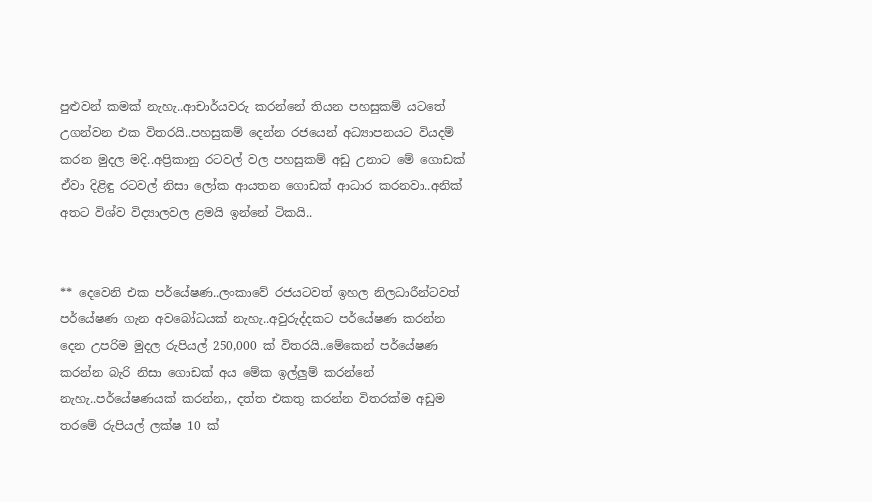පුළුවන් කමක් නැහැ..ආචාර්යවරු කරන්නේ තියන පහසුකම් යටතේ උගන්වන එක විතරයි..පහසුකම් දෙන්න රජයෙන් අධ්‍යාපනයට වියදම් කරන මුදල මදි..අප්‍රිකානු රටවල් වල පහසුකම් අඩු උනාට මේ ගොඩක් ඒවා දිළිඳු රටවල් නිසා ලෝක ආයතන ගොඩක් ආධාර කරනවා..අනික් අතට විශ්ව විද්‍යාලවල ළමයි ඉන්නේ ටිකයි..


** දෙවෙනි එක පර්යේෂණ..ලංකාවේ රජයටවත් ඉහල නිලධාරීන්ටවත් පර්යේෂණ ගැන අවබෝධයක් නැහැ..අවුරුද්දකට පර්යේෂණ කරන්න දෙන උපරිම මුදල රුපියල් 250,000 ක් විතරයි..මේකෙන් පර්යේෂණ කරන්න බැරි නිසා ගොඩක් අය මේක ඉල්ලුම් කරන්නේ නැහැ..පර්යේෂණයක් කරන්න,, දත්ත එකතු කරන්න විතරක්ම අඩුම තරමේ රුපියල් ලක්ෂ 10 ක්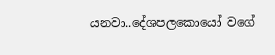යනවා..දේශපලකොයෝ වගේ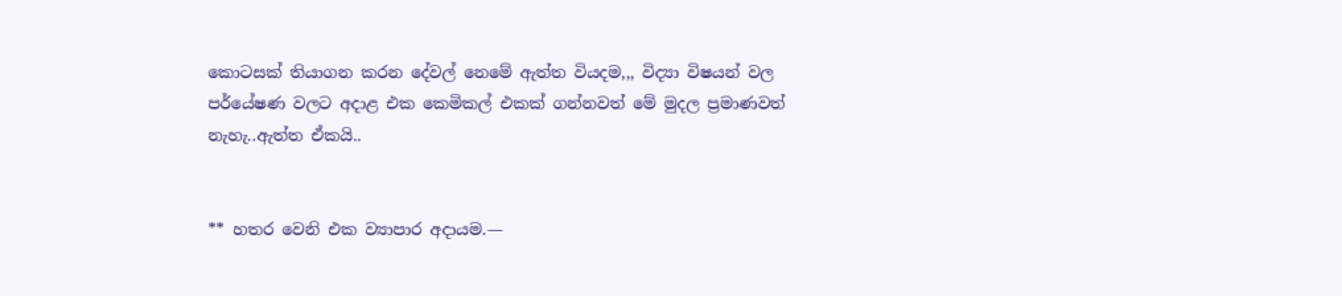කොටසක් තියාගන කරන දේවල් නෙමේ ඇත්ත වියදම,,, විද්‍යා විෂයන් වල පර්යේෂණ වලට අදාළ එක කෙමිකල් එකක් ගන්නවත් මේ මුදල ප්‍රමාණවත් නැහැ..ඇත්ත ඒකයි..


** හතර වෙනි එක ව්‍යාපාර අදායම.—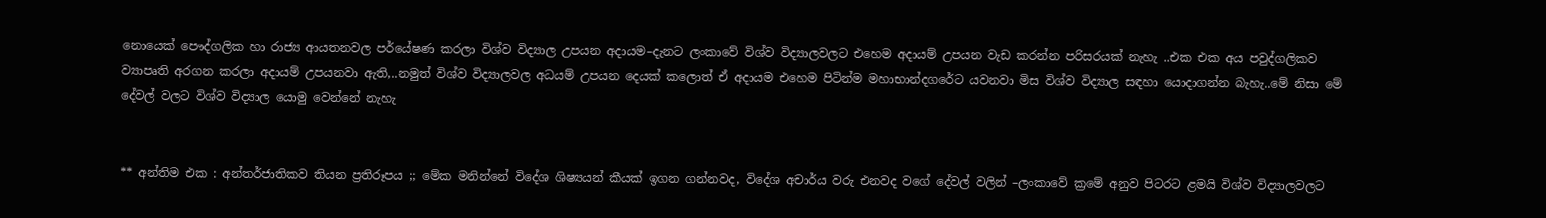නොයෙක් පෞද්ගලික හා රාජ්‍ය ආයතනවල පර්යේෂණ කරලා විශ්ව විද්‍යාල උපයන අදායම–දැනට ලංකාවේ විශ්ව විද්‍යාලවලට එහෙම අදායම් උපයන වැඩ කරන්න පරිසරයක් නැහැ ..එක එක අය පවුද්ගලිකව ව්‍යාපෘති අරගන කරලා අදායම් උපයනවා ඇති,..නමුත් විශ්ව විද්‍යාලවල අධයම් උපයන දෙයක් කලොත් ඒ අදායම එහෙම පිටින්ම මහාභාන්දගරේට යවනවා මිස විශ්ව විද්‍යාල සඳහා යොදාගන්න බැහැ..මේ නිසා මේ දේවල් වලට විශ්ව විද්‍යාල යොමු වෙන්නේ නැහැ


** අන්තිම එක : අන්තර්ජාතිකව තියන ප්‍රතිරූපය ;; මේක මනින්නේ විදේශ ශිෂ්‍යයන් කීයක් ඉගන ගන්නවද, විදේශ අචාර්ය වරු එනවද වගේ දේවල් වලින් –ලංකාවේ ක්‍රමේ අනුව පිටරට ළමයි විශ්ව විද්‍යාලවලට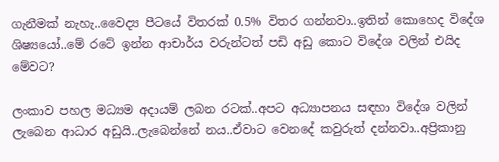ගැනීමක් නැහැ..වෛද්‍ය පීටයේ විතරක් 0.5% විතර ගන්නවා..ඉතින් කොහෙද විදේශ ශිෂ්‍යයෝ..මේ රටේ ඉන්න ආචාර්ය වරුන්ටත් පඩි අඩු කොට විදේශ වලින් එයිද මේවට?

ලංකාව පහල මධ්‍යම අදායම් ලබන රටක්..අපට අධ්‍යාපනය සඳහා විදේශ වලින් ලැබෙන ආධාර අඩුයි..ලැබෙන්නේ නය..ඒවාට වෙනදේ කවුරුත් දන්නවා..අප්‍රිකානු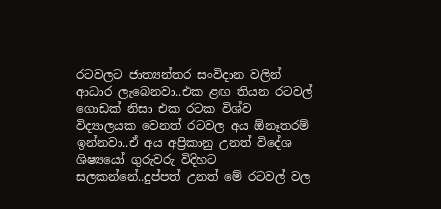රටවලට ජාත්‍යන්තර සංවිදාන වලින් ආධාර ලැබෙනවා..එක ළඟ තියන රටවල් ගොඩක් නිසා එක රටක විශ්ව විද්‍යාලයක වෙනත් රටවල අය ඕනෑතරම් ඉන්නවා..ඒ අය අප්‍රිකානු උනත් විදේශ ශිෂ්‍යයෝ ගුරුවරු විදිහට සලකන්නේ..දුප්පත් උනත් මේ රටවල් වල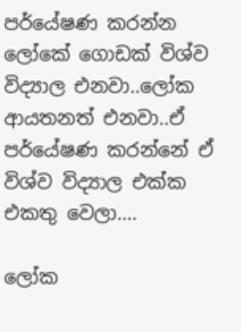පර්යේෂණ කරන්න ලෝකේ ගොඩක් විශ්ව විද්‍යාල එනවා..ලෝක ආයතනත් එනවා..ඒ පර්යේෂණ කරන්නේ ඒ විශ්ව විද්‍යාල එක්ක එකතු වෙලා….

ලෝක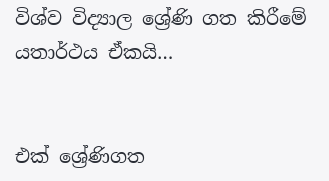විශ්ව විද්‍යාල ශ්‍රේණි ගත කිරීමේ යතාර්ථය ඒකයි…


එක් ශ්‍රේණිගත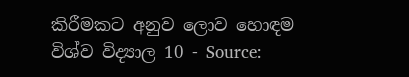කිරීමකට අනුව ලොව හොඳම විශ්ව විද්‍යාල 10 - Source: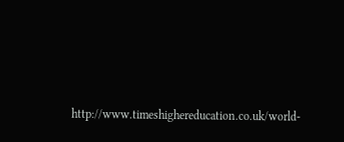http://www.timeshighereducation.co.uk/world-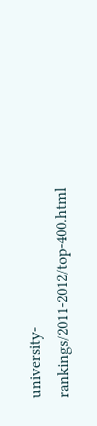university-rankings/2011-2012/top-400.html